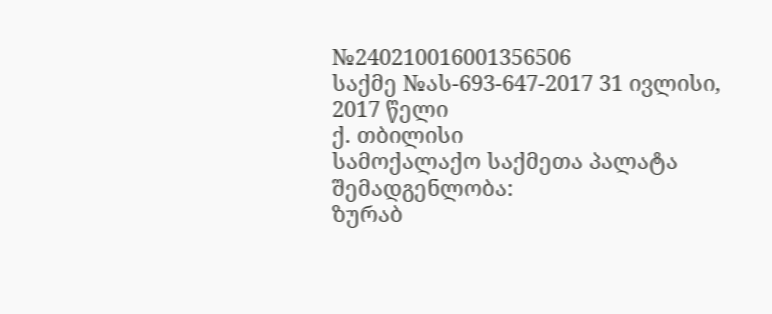№240210016001356506
საქმე №ას-693-647-2017 31 ივლისი, 2017 წელი
ქ. თბილისი
სამოქალაქო საქმეთა პალატა
შემადგენლობა:
ზურაბ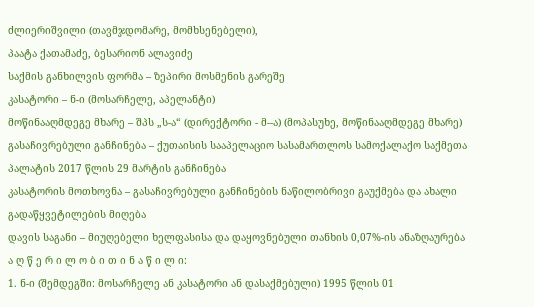ძლიერიშვილი (თავმჯდომარე, მომხსენებელი),
პაატა ქათამაძე, ბესარიონ ალავიძე
საქმის განხილვის ფორმა – ზეპირი მოსმენის გარეშე
კასატორი – ნ-ი (მოსარჩელე, აპელანტი)
მოწინააღმდეგე მხარე – შპს „ს-ა“ (დირექტორი - მ--ა) (მოპასუხე, მოწინააღმდეგე მხარე)
გასაჩივრებული განჩინება – ქუთაისის სააპელაციო სასამართლოს სამოქალაქო საქმეთა პალატის 2017 წლის 29 მარტის განჩინება
კასატორის მოთხოვნა – გასაჩივრებული განჩინების ნაწილობრივი გაუქმება და ახალი გადაწყვეტილების მიღება
დავის საგანი – მიუღებელი ხელფასისა და დაყოვნებული თანხის 0,07%-ის ანაზღაურება
ა ღ წ ე რ ი ლ ო ბ ი თ ი ნ ა წ ი ლ ი:
1. ნ-ი (შემდეგში: მოსარჩელე ან კასატორი ან დასაქმებული) 1995 წლის 01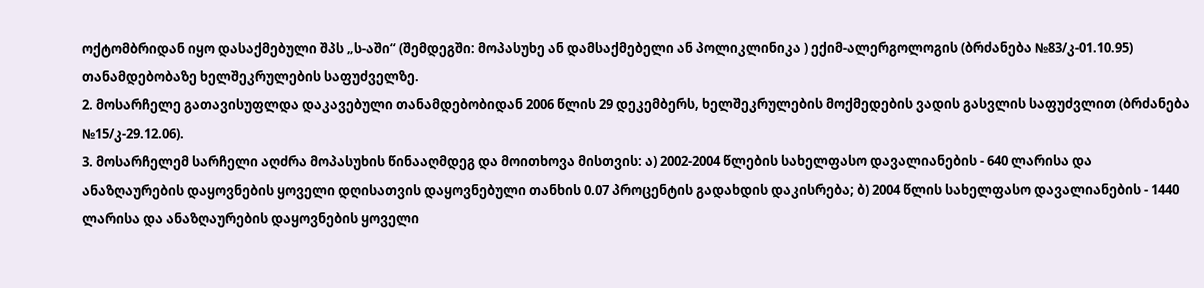ოქტომბრიდან იყო დასაქმებული შპს „ს-აში“ (შემდეგში: მოპასუხე ან დამსაქმებელი ან პოლიკლინიკა ) ექიმ-ალერგოლოგის (ბრძანება №83/კ-01.10.95) თანამდებობაზე ხელშეკრულების საფუძველზე.
2. მოსარჩელე გათავისუფლდა დაკავებული თანამდებობიდან 2006 წლის 29 დეკემბერს, ხელშეკრულების მოქმედების ვადის გასვლის საფუძვლით (ბრძანება №15/კ-29.12.06).
3. მოსარჩელემ სარჩელი აღძრა მოპასუხის წინააღმდეგ და მოითხოვა მისთვის: ა) 2002-2004 წლების სახელფასო დავალიანების - 640 ლარისა და ანაზღაურების დაყოვნების ყოველი დღისათვის დაყოვნებული თანხის 0.07 პროცენტის გადახდის დაკისრება; ბ) 2004 წლის სახელფასო დავალიანების - 1440 ლარისა და ანაზღაურების დაყოვნების ყოველი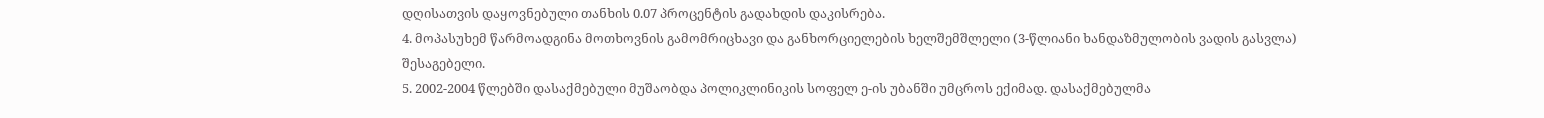დღისათვის დაყოვნებული თანხის 0.07 პროცენტის გადახდის დაკისრება.
4. მოპასუხემ წარმოადგინა მოთხოვნის გამომრიცხავი და განხორციელების ხელშემშლელი (3-წლიანი ხანდაზმულობის ვადის გასვლა) შესაგებელი.
5. 2002-2004 წლებში დასაქმებული მუშაობდა პოლიკლინიკის სოფელ ე-ის უბანში უმცროს ექიმად. დასაქმებულმა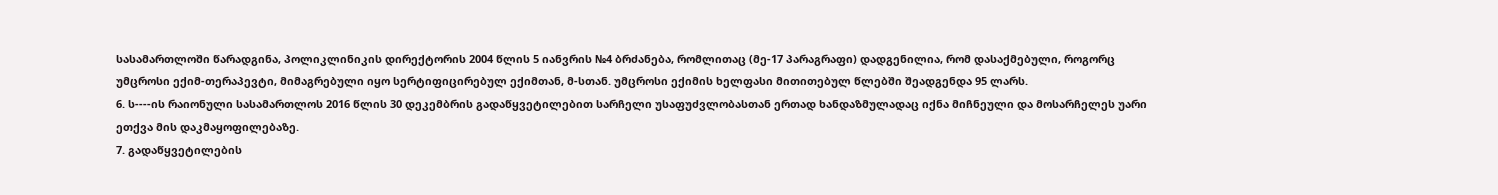სასამართლოში წარადგინა, პოლიკლინიკის დირექტორის 2004 წლის 5 იანვრის №4 ბრძანება, რომლითაც (მე-17 პარაგრაფი) დადგენილია, რომ დასაქმებული, როგორც უმცროსი ექიმ-თერაპევტი, მიმაგრებული იყო სერტიფიცირებულ ექიმთან, მ-სთან. უმცროსი ექიმის ხელფასი მითითებულ წლებში შეადგენდა 95 ლარს.
6. ს----ის რაიონული სასამართლოს 2016 წლის 30 დეკემბრის გადაწყვეტილებით სარჩელი უსაფუძვლობასთან ერთად ხანდაზმულადაც იქნა მიჩნეული და მოსარჩელეს უარი ეთქვა მის დაკმაყოფილებაზე.
7. გადაწყვეტილების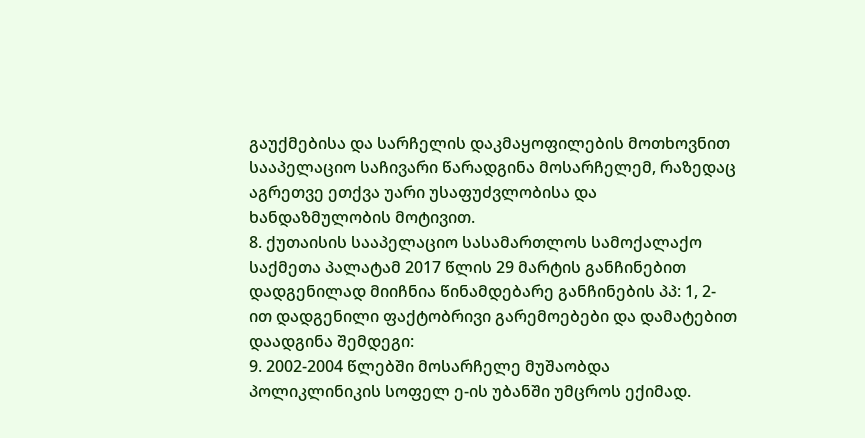გაუქმებისა და სარჩელის დაკმაყოფილების მოთხოვნით სააპელაციო საჩივარი წარადგინა მოსარჩელემ, რაზედაც აგრეთვე ეთქვა უარი უსაფუძვლობისა და ხანდაზმულობის მოტივით.
8. ქუთაისის სააპელაციო სასამართლოს სამოქალაქო საქმეთა პალატამ 2017 წლის 29 მარტის განჩინებით დადგენილად მიიჩნია წინამდებარე განჩინების პპ: 1, 2-ით დადგენილი ფაქტობრივი გარემოებები და დამატებით დაადგინა შემდეგი:
9. 2002-2004 წლებში მოსარჩელე მუშაობდა პოლიკლინიკის სოფელ ე-ის უბანში უმცროს ექიმად.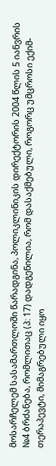მოსარჩელემ სასამართლოში წარადგინა, პოლიკლინიკის დირექტორის 2004 წლის 5 იანვრის №4 ბრძანება, რომლითაც (პ: 17) დადგენილია, რომ დასაქმებული, როგორც უმცროსი ექიმ-თერაპევტი, მიმაგრებული იყო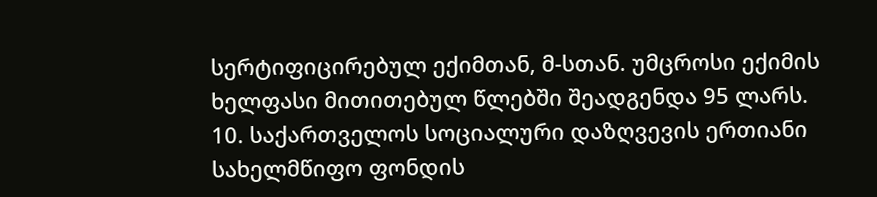სერტიფიცირებულ ექიმთან, მ-სთან. უმცროსი ექიმის ხელფასი მითითებულ წლებში შეადგენდა 95 ლარს.
10. საქართველოს სოციალური დაზღვევის ერთიანი სახელმწიფო ფონდის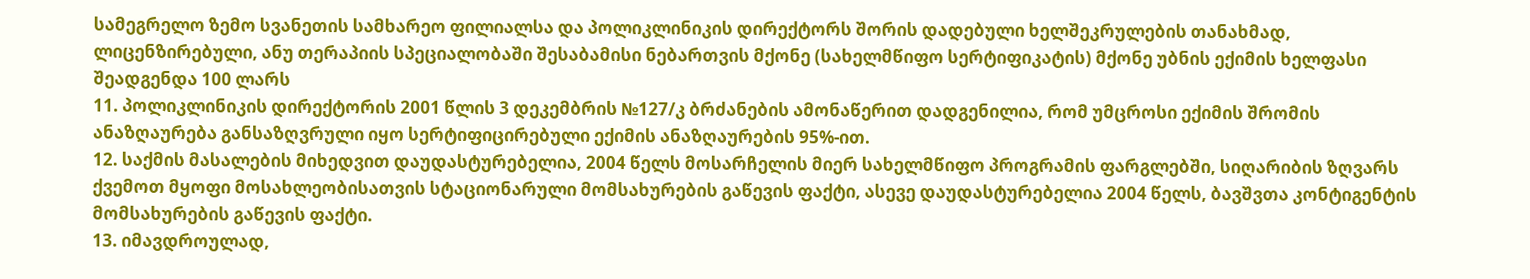სამეგრელო ზემო სვანეთის სამხარეო ფილიალსა და პოლიკლინიკის დირექტორს შორის დადებული ხელშეკრულების თანახმად, ლიცენზირებული, ანუ თერაპიის სპეციალობაში შესაბამისი ნებართვის მქონე (სახელმწიფო სერტიფიკატის) მქონე უბნის ექიმის ხელფასი შეადგენდა 100 ლარს
11. პოლიკლინიკის დირექტორის 2001 წლის 3 დეკემბრის №127/კ ბრძანების ამონაწერით დადგენილია, რომ უმცროსი ექიმის შრომის ანაზღაურება განსაზღვრული იყო სერტიფიცირებული ექიმის ანაზღაურების 95%-ით.
12. საქმის მასალების მიხედვით დაუდასტურებელია, 2004 წელს მოსარჩელის მიერ სახელმწიფო პროგრამის ფარგლებში, სიღარიბის ზღვარს ქვემოთ მყოფი მოსახლეობისათვის სტაციონარული მომსახურების გაწევის ფაქტი, ასევე დაუდასტურებელია 2004 წელს, ბავშვთა კონტიგენტის მომსახურების გაწევის ფაქტი.
13. იმავდროულად,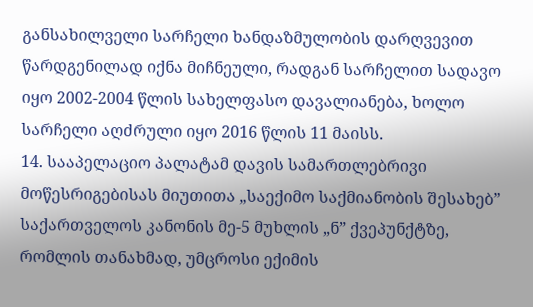განსახილველი სარჩელი ხანდაზმულობის დარღვევით წარდგენილად იქნა მიჩნეული, რადგან სარჩელით სადავო იყო 2002-2004 წლის სახელფასო დავალიანება, ხოლო სარჩელი აღძრული იყო 2016 წლის 11 მაისს.
14. სააპელაციო პალატამ დავის სამართლებრივი მოწესრიგებისას მიუთითა „საექიმო საქმიანობის შესახებ” საქართველოს კანონის მე-5 მუხლის „ნ” ქვეპუნქტზე, რომლის თანახმად, უმცროსი ექიმის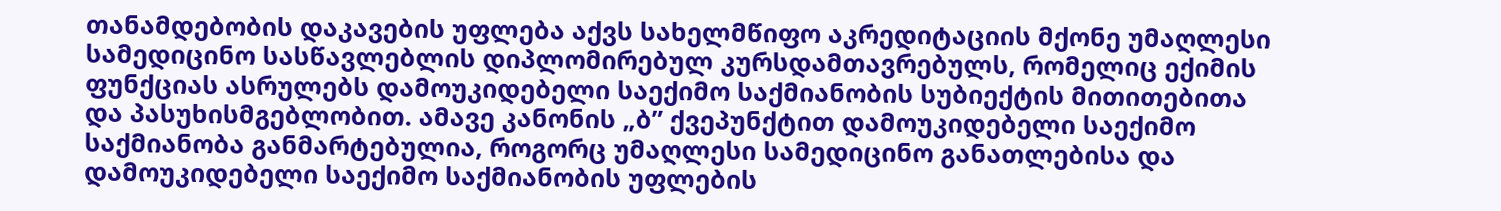თანამდებობის დაკავების უფლება აქვს სახელმწიფო აკრედიტაციის მქონე უმაღლესი სამედიცინო სასწავლებლის დიპლომირებულ კურსდამთავრებულს, რომელიც ექიმის ფუნქციას ასრულებს დამოუკიდებელი საექიმო საქმიანობის სუბიექტის მითითებითა და პასუხისმგებლობით. ამავე კანონის „ბ” ქვეპუნქტით დამოუკიდებელი საექიმო საქმიანობა განმარტებულია, როგორც უმაღლესი სამედიცინო განათლებისა და დამოუკიდებელი საექიმო საქმიანობის უფლების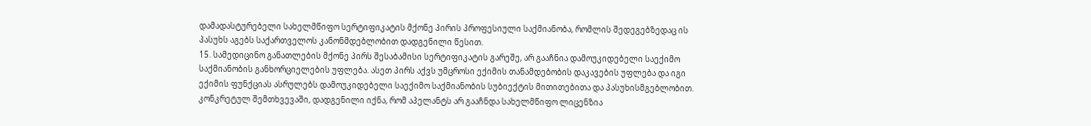დამადასტურებელი სახელმწიფო სერტიფიკატის მქონე პირის პროფესიული საქმიანობა, რომლის შედეგებზედაც ის პასუხს აგებს საქართველოს კანონმდებლობით დადგენილი წესით.
15. სამედიცინო განათლების მქონე პირს შესაბამისი სერტიფიკატის გარეშე, არ გააჩნია დამოუკიდებელი საექიმო საქმიანობის განხორციელების უფლება. ასეთ პირს აქვს უმცროსი ექიმის თანამდებობის დაკავების უფლება და იგი ექიმის ფუნქციას ასრულებს დამოუკიდებელი საექიმო საქმიანობის სუბიექტის მითითებითა და პასუხისმგებლობით. კონკრეტულ შემთხვევაში, დადგენილი იქნა, რომ აპელანტს არ გააჩნდა სახელმწიფო ლიცენზია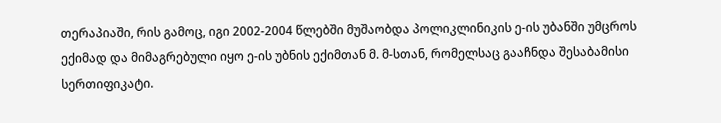თერაპიაში, რის გამოც, იგი 2002-2004 წლებში მუშაობდა პოლიკლინიკის ე-ის უბანში უმცროს ექიმად და მიმაგრებული იყო ე-ის უბნის ექიმთან მ. მ-სთან, რომელსაც გააჩნდა შესაბამისი სერთიფიკატი.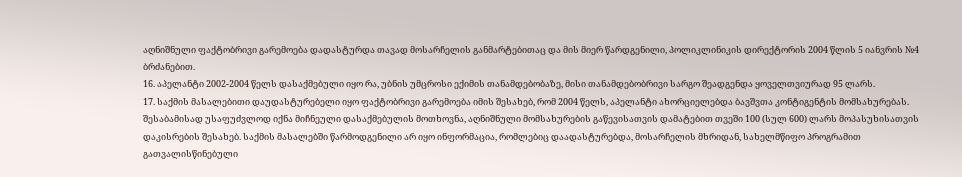აღნიშნული ფაქტობრივი გარემოება დადასტურდა თავად მოსარჩელის განმარტებითაც და მის მიერ წარდგენილი, პოლიკლინიკის დირექტორის 2004 წლის 5 იანვრის №4 ბრძანებით.
16. აპელანტი 2002-2004 წელს დასაქმებული იყო რა, უბნის უმცროსი ექიმის თანამდებობაზე, მისი თანამდებობრივი სარგო შეადგენდა ყოველთვიურად 95 ლარს.
17. საქმის მასალებითი დაუდასტურებელი იყო ფაქტობრივი გარემოება იმის შესახებ, რომ 2004 წელს, აპელანტი ახორციელებდა ბავშვთა კონტიგენტის მომსახურებას. შესაბამისად უსაფუძვლოდ იქნა მიჩნეული დასაქმებულის მოთხოვნა, აღნიშნული მომსახურების გაწევისათვის დამატებით თვეში 100 (სულ 600) ლარს მოპასუხისათვის დაკისრების შესახებ. საქმის მასალებში წარმოდგენილი არ იყო ინფორმაცია, რომლებიც დაადასტურებდა, მოსარჩელის მხრიდან, სახელმწიფო პროგრამით გათვალისწინებული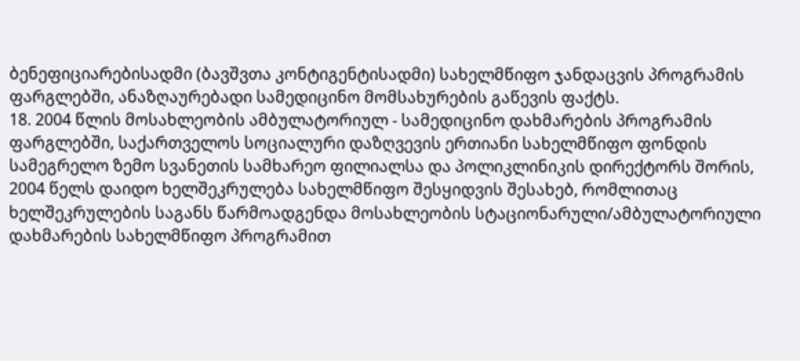ბენეფიციარებისადმი (ბავშვთა კონტიგენტისადმი) სახელმწიფო ჯანდაცვის პროგრამის ფარგლებში, ანაზღაურებადი სამედიცინო მომსახურების გაწევის ფაქტს.
18. 2004 წლის მოსახლეობის ამბულატორიულ - სამედიცინო დახმარების პროგრამის ფარგლებში, საქართველოს სოციალური დაზღვევის ერთიანი სახელმწიფო ფონდის სამეგრელო ზემო სვანეთის სამხარეო ფილიალსა და პოლიკლინიკის დირექტორს შორის, 2004 წელს დაიდო ხელშეკრულება სახელმწიფო შესყიდვის შესახებ, რომლითაც ხელშეკრულების საგანს წარმოადგენდა მოსახლეობის სტაციონარული/ამბულატორიული დახმარების სახელმწიფო პროგრამით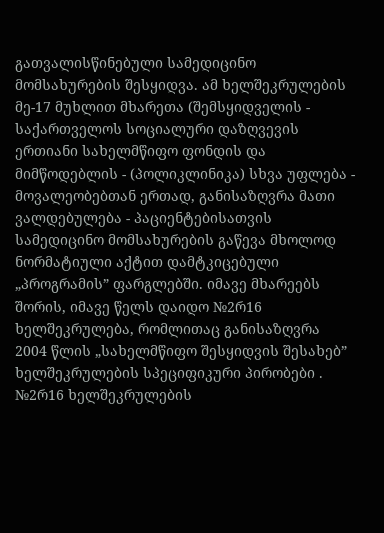გათვალისწინებული სამედიცინო მომსახურების შესყიდვა. ამ ხელშეკრულების მე-17 მუხლით მხარეთა (შემსყიდველის - საქართველოს სოციალური დაზღვევის ერთიანი სახელმწიფო ფონდის და მიმწოდებლის - (პოლიკლინიკა) სხვა უფლება - მოვალეობებთან ერთად, განისაზღვრა მათი ვალდებულება - პაციენტებისათვის სამედიცინო მომსახურების გაწევა მხოლოდ ნორმატიული აქტით დამტკიცებული „პროგრამის” ფარგლებში. იმავე მხარეებს შორის, იმავე წელს დაიდო №2რ16 ხელშეკრულება, რომლითაც განისაზღვრა 2004 წლის „სახელმწიფო შესყიდვის შესახებ” ხელშეკრულების სპეციფიკური პირობები . №2რ16 ხელშეკრულების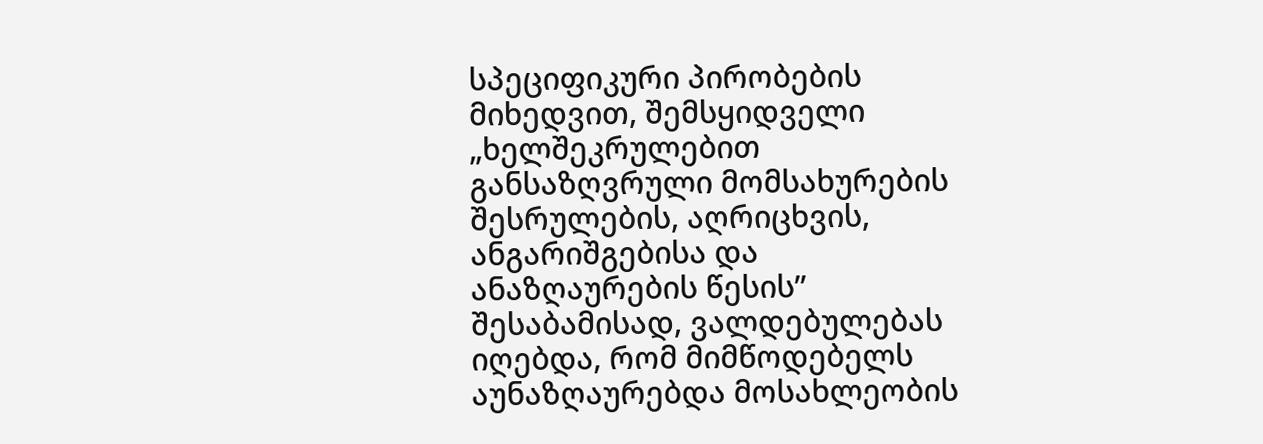სპეციფიკური პირობების მიხედვით, შემსყიდველი „ხელშეკრულებით განსაზღვრული მომსახურების შესრულების, აღრიცხვის, ანგარიშგებისა და ანაზღაურების წესის” შესაბამისად, ვალდებულებას იღებდა, რომ მიმწოდებელს აუნაზღაურებდა მოსახლეობის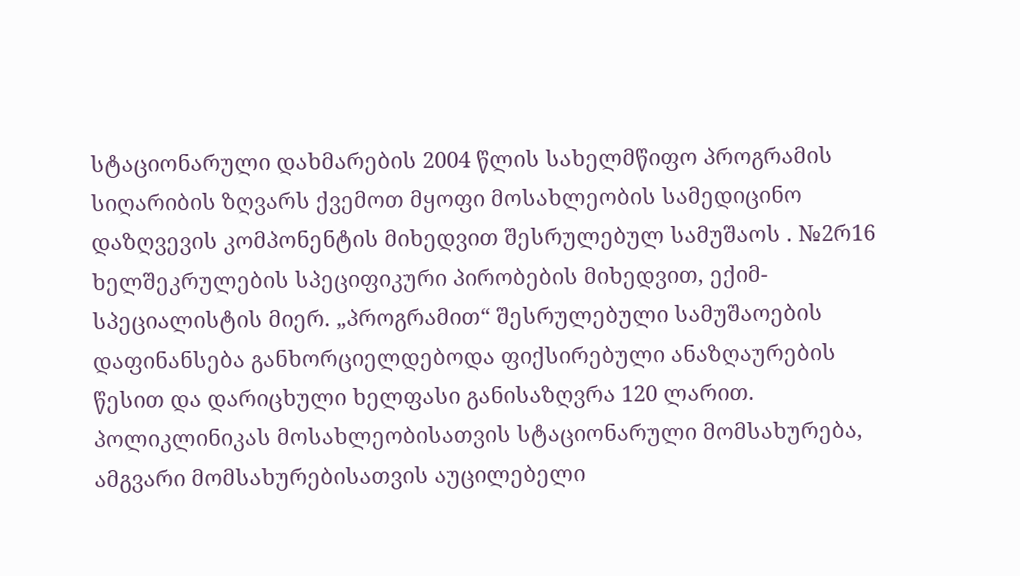სტაციონარული დახმარების 2004 წლის სახელმწიფო პროგრამის სიღარიბის ზღვარს ქვემოთ მყოფი მოსახლეობის სამედიცინო დაზღვევის კომპონენტის მიხედვით შესრულებულ სამუშაოს . №2რ16 ხელშეკრულების სპეციფიკური პირობების მიხედვით, ექიმ-სპეციალისტის მიერ. „პროგრამით“ შესრულებული სამუშაოების დაფინანსება განხორციელდებოდა ფიქსირებული ანაზღაურების წესით და დარიცხული ხელფასი განისაზღვრა 120 ლარით. პოლიკლინიკას მოსახლეობისათვის სტაციონარული მომსახურება, ამგვარი მომსახურებისათვის აუცილებელი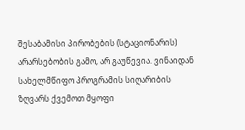შესაბამისი პირობების (სტაციონარის) არარსებობის გამო, არ გაუწევია. ვინაიდან სახელმწიფო პროგრამის სიღარიბის ზღვარს ქვემოთ მყოფი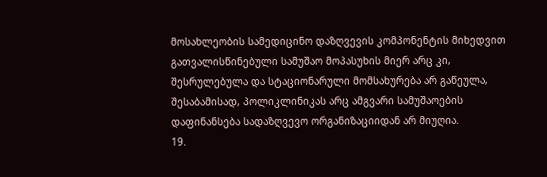მოსახლეობის სამედიცინო დაზღვევის კომპონენტის მიხედვით გათვალისწინებული სამუშაო მოპასუხის მიერ არც კი, შესრულებულა და სტაციონარული მომსახურება არ გაწეულა, შესაბამისად, პოლიკლინიკას არც ამგვარი სამუშაოების დაფინანსება სადაზღვევო ორგანიზაციიდან არ მიუღია.
19.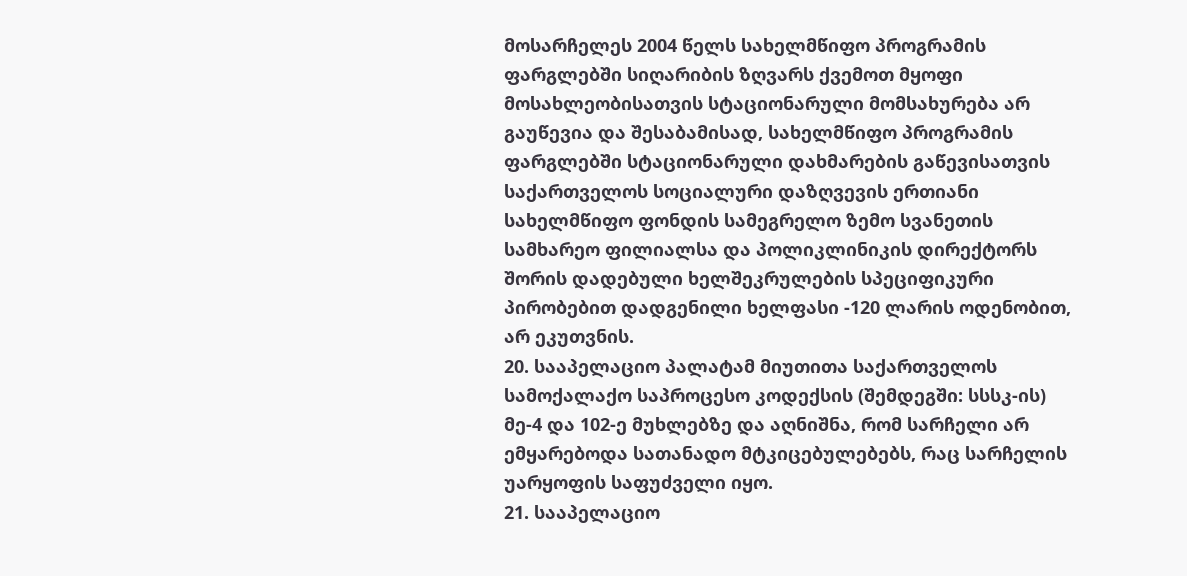მოსარჩელეს 2004 წელს სახელმწიფო პროგრამის ფარგლებში სიღარიბის ზღვარს ქვემოთ მყოფი მოსახლეობისათვის სტაციონარული მომსახურება არ გაუწევია და შესაბამისად, სახელმწიფო პროგრამის ფარგლებში სტაციონარული დახმარების გაწევისათვის საქართველოს სოციალური დაზღვევის ერთიანი სახელმწიფო ფონდის სამეგრელო ზემო სვანეთის სამხარეო ფილიალსა და პოლიკლინიკის დირექტორს შორის დადებული ხელშეკრულების სპეციფიკური პირობებით დადგენილი ხელფასი -120 ლარის ოდენობით, არ ეკუთვნის.
20. სააპელაციო პალატამ მიუთითა საქართველოს სამოქალაქო საპროცესო კოდექსის (შემდეგში: სსსკ-ის) მე-4 და 102-ე მუხლებზე და აღნიშნა, რომ სარჩელი არ ემყარებოდა სათანადო მტკიცებულებებს, რაც სარჩელის უარყოფის საფუძველი იყო.
21. სააპელაციო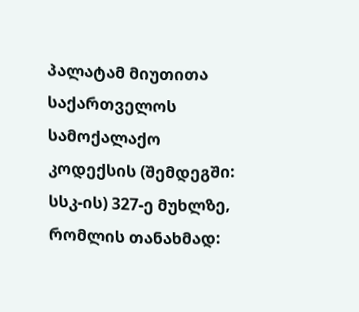პალატამ მიუთითა საქართველოს სამოქალაქო კოდექსის (შემდეგში: სსკ-ის) 327-ე მუხლზე, რომლის თანახმად: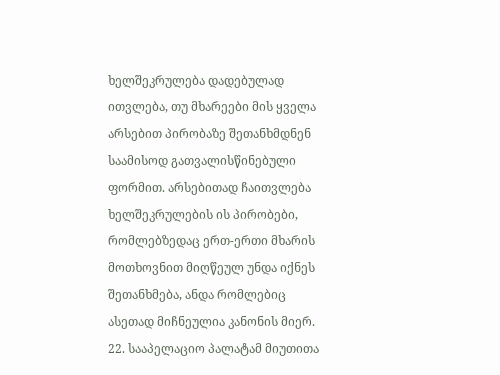ხელშეკრულება დადებულად ითვლება, თუ მხარეები მის ყველა არსებით პირობაზე შეთანხმდნენ საამისოდ გათვალისწინებული ფორმით. არსებითად ჩაითვლება ხელშეკრულების ის პირობები, რომლებზედაც ერთ-ერთი მხარის მოთხოვნით მიღწეულ უნდა იქნეს შეთანხმება, ანდა რომლებიც ასეთად მიჩნეულია კანონის მიერ.
22. სააპელაციო პალატამ მიუთითა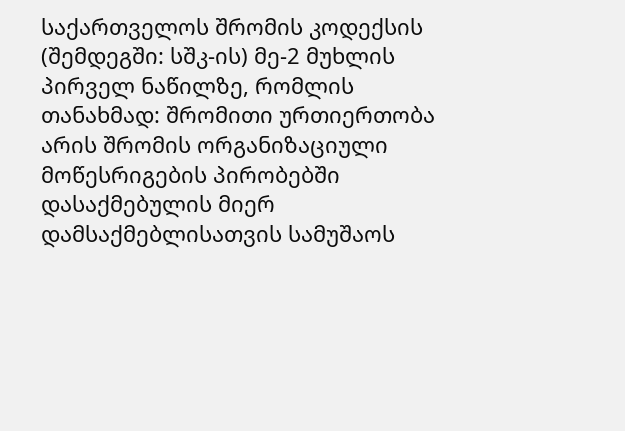საქართველოს შრომის კოდექსის (შემდეგში: სშკ-ის) მე-2 მუხლის პირველ ნაწილზე, რომლის თანახმად: შრომითი ურთიერთობა არის შრომის ორგანიზაციული მოწესრიგების პირობებში დასაქმებულის მიერ დამსაქმებლისათვის სამუშაოს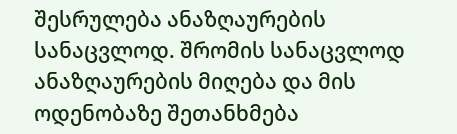შესრულება ანაზღაურების სანაცვლოდ. შრომის სანაცვლოდ ანაზღაურების მიღება და მის ოდენობაზე შეთანხმება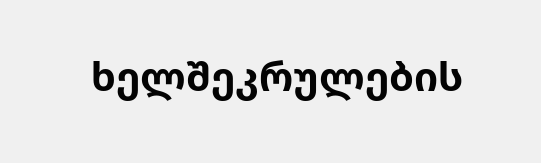ხელშეკრულების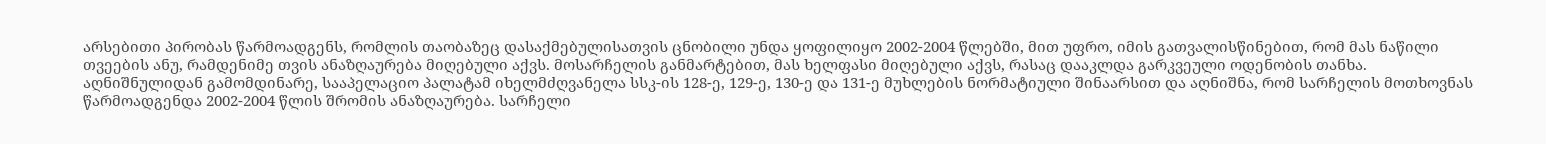არსებითი პირობას წარმოადგენს, რომლის თაობაზეც დასაქმებულისათვის ცნობილი უნდა ყოფილიყო 2002-2004 წლებში, მით უფრო, იმის გათვალისწინებით, რომ მას ნაწილი თვეების ანუ, რამდენიმე თვის ანაზღაურება მიღებული აქვს. მოსარჩელის განმარტებით, მას ხელფასი მიღებული აქვს, რასაც დააკლდა გარკვეული ოდენობის თანხა. აღნიშნულიდან გამომდინარე, სააპელაციო პალატამ იხელმძღვანელა სსკ-ის 128-ე, 129-ე, 130-ე და 131-ე მუხლების ნორმატიული შინაარსით და აღნიშნა, რომ სარჩელის მოთხოვნას წარმოადგენდა 2002-2004 წლის შრომის ანაზღაურება. სარჩელი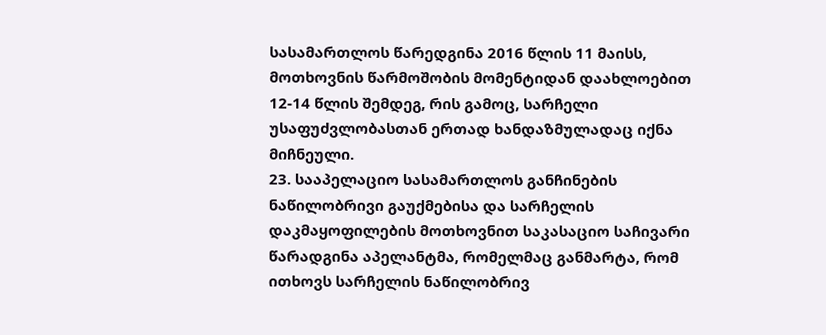სასამართლოს წარედგინა 2016 წლის 11 მაისს, მოთხოვნის წარმოშობის მომენტიდან დაახლოებით 12-14 წლის შემდეგ, რის გამოც, სარჩელი უსაფუძვლობასთან ერთად ხანდაზმულადაც იქნა მიჩნეული.
23. სააპელაციო სასამართლოს განჩინების ნაწილობრივი გაუქმებისა და სარჩელის დაკმაყოფილების მოთხოვნით საკასაციო საჩივარი წარადგინა აპელანტმა, რომელმაც განმარტა, რომ ითხოვს სარჩელის ნაწილობრივ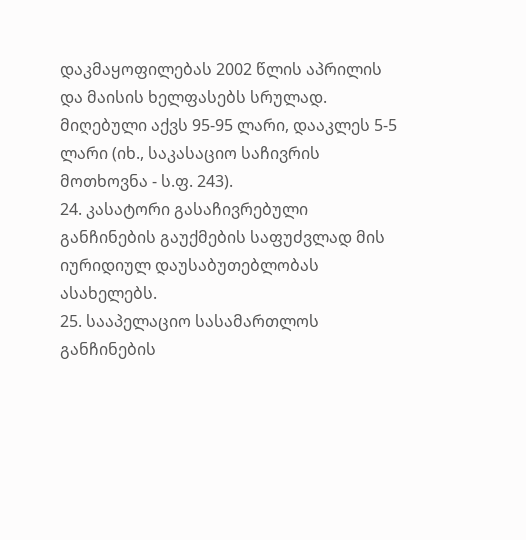დაკმაყოფილებას 2002 წლის აპრილის და მაისის ხელფასებს სრულად. მიღებული აქვს 95-95 ლარი, დააკლეს 5-5 ლარი (იხ., საკასაციო საჩივრის მოთხოვნა - ს.ფ. 243).
24. კასატორი გასაჩივრებული განჩინების გაუქმების საფუძვლად მის იურიდიულ დაუსაბუთებლობას ასახელებს.
25. სააპელაციო სასამართლოს განჩინების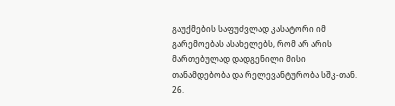გაუქმების საფუძვლად კასატორი იმ გარემოებას ასახელებს, რომ არ არის მართებულად დადგენილი მისი თანამდებობა და რელევანტურობა სშკ-თან.
26.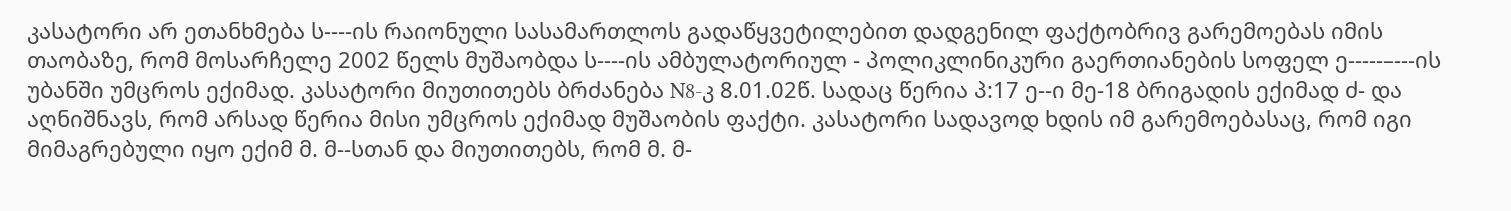კასატორი არ ეთანხმება ს----ის რაიონული სასამართლოს გადაწყვეტილებით დადგენილ ფაქტობრივ გარემოებას იმის თაობაზე, რომ მოსარჩელე 2002 წელს მუშაობდა ს----ის ამბულატორიულ - პოლიკლინიკური გაერთიანების სოფელ ე-----–---ის უბანში უმცროს ექიმად. კასატორი მიუთითებს ბრძანება N8-კ 8.01.02წ. სადაც წერია პ:17 ე--ი მე-18 ბრიგადის ექიმად ძ- და აღნიშნავს, რომ არსად წერია მისი უმცროს ექიმად მუშაობის ფაქტი. კასატორი სადავოდ ხდის იმ გარემოებასაც, რომ იგი მიმაგრებული იყო ექიმ მ. მ--სთან და მიუთითებს, რომ მ. მ-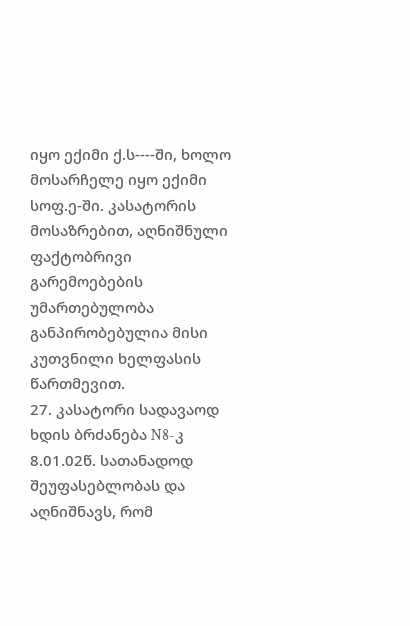იყო ექიმი ქ.ს----ში, ხოლო მოსარჩელე იყო ექიმი სოფ.ე-ში. კასატორის მოსაზრებით, აღნიშნული ფაქტობრივი გარემოებების უმართებულობა განპირობებულია მისი კუთვნილი ხელფასის წართმევით.
27. კასატორი სადავაოდ ხდის ბრძანება N8-კ 8.01.02წ. სათანადოდ შეუფასებლობას და აღნიშნავს, რომ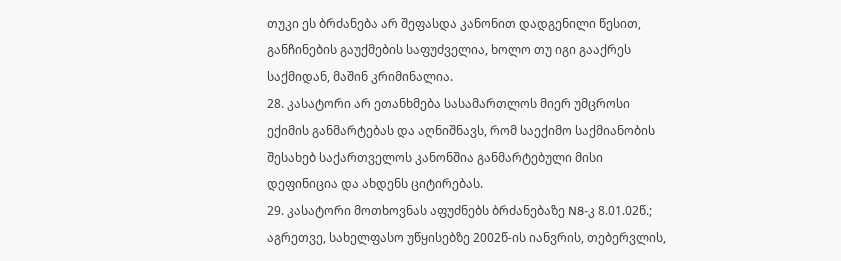თუკი ეს ბრძანება არ შეფასდა კანონით დადგენილი წესით, განჩინების გაუქმების საფუძველია, ხოლო თუ იგი გააქრეს საქმიდან, მაშინ კრიმინალია.
28. კასატორი არ ეთანხმება სასამართლოს მიერ უმცროსი ექიმის განმარტებას და აღნიშნავს, რომ საექიმო საქმიანობის შესახებ საქართველოს კანონშია განმარტებული მისი დეფინიცია და ახდენს ციტირებას.
29. კასატორი მოთხოვნას აფუძნებს ბრძანებაზე N8-კ 8.01.02წ.; აგრეთვე, სახელფასო უწყისებზე 2002წ-ის იანვრის, თებერვლის,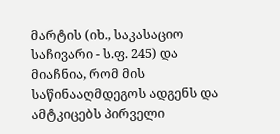მარტის (იხ., საკასაციო საჩივარი - ს.ფ. 245) და მიაჩნია, რომ მის საწინააღმდეგოს ადგენს და ამტკიცებს პირველი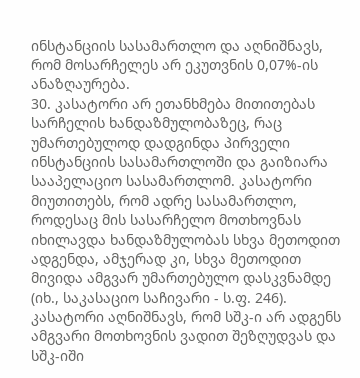ინსტანციის სასამართლო და აღნიშნავს, რომ მოსარჩელეს არ ეკუთვნის 0,07%-ის ანაზღაურება.
30. კასატორი არ ეთანხმება მითითებას სარჩელის ხანდაზმულობაზეც, რაც უმართებულოდ დადგინდა პირველი ინსტანციის სასამართლოში და გაიზიარა სააპელაციო სასამართლომ. კასატორი მიუთითებს, რომ ადრე სასამართლო, როდესაც მის სასარჩელო მოთხოვნას იხილავდა ხანდაზმულობას სხვა მეთოდით ადგენდა, ამჯერად კი, სხვა მეთოდით მივიდა ამგვარ უმართებულო დასკვნამდე (იხ., საკასაციო საჩივარი - ს.ფ. 246). კასატორი აღნიშნავს, რომ სშკ-ი არ ადგენს ამგვარი მოთხოვნის ვადით შეზღუდვას და სშკ-იში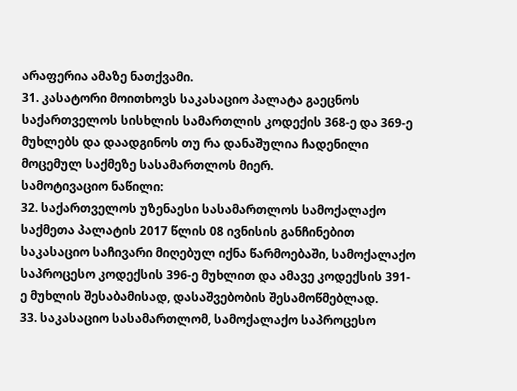არაფერია ამაზე ნათქვამი.
31. კასატორი მოითხოვს საკასაციო პალატა გაეცნოს საქართველოს სისხლის სამართლის კოდექის 368-ე და 369-ე მუხლებს და დაადგინოს თუ რა დანაშულია ჩადენილი მოცემულ საქმეზე სასამართლოს მიერ.
სამოტივაციო ნაწილი:
32. საქართველოს უზენაესი სასამართლოს სამოქალაქო საქმეთა პალატის 2017 წლის 08 ივნისის განჩინებით საკასაციო საჩივარი მიღებულ იქნა წარმოებაში, სამოქალაქო საპროცესო კოდექსის 396-ე მუხლით და ამავე კოდექსის 391-ე მუხლის შესაბამისად, დასაშვებობის შესამოწმებლად.
33. საკასაციო სასამართლომ, სამოქალაქო საპროცესო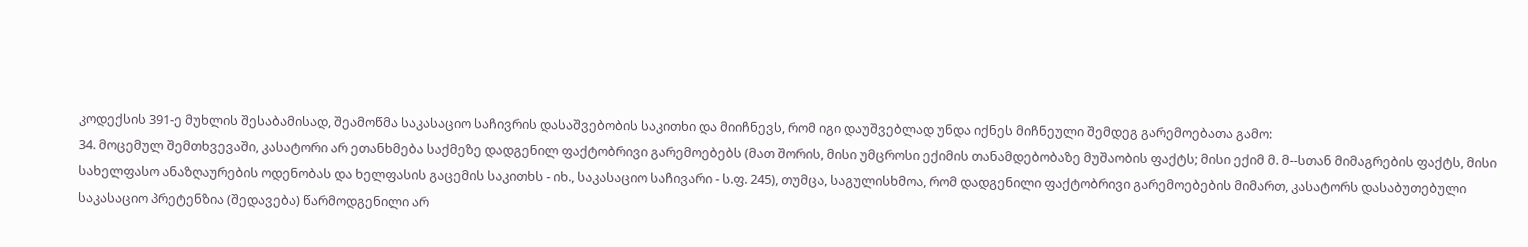კოდექსის 391-ე მუხლის შესაბამისად, შეამოწმა საკასაციო საჩივრის დასაშვებობის საკითხი და მიიჩნევს, რომ იგი დაუშვებლად უნდა იქნეს მიჩნეული შემდეგ გარემოებათა გამო:
34. მოცემულ შემთხვევაში, კასატორი არ ეთანხმება საქმეზე დადგენილ ფაქტობრივი გარემოებებს (მათ შორის, მისი უმცროსი ექიმის თანამდებობაზე მუშაობის ფაქტს; მისი ექიმ მ. მ--სთან მიმაგრების ფაქტს, მისი სახელფასო ანაზღაურების ოდენობას და ხელფასის გაცემის საკითხს - იხ., საკასაციო საჩივარი - ს.ფ. 245), თუმცა, საგულისხმოა, რომ დადგენილი ფაქტობრივი გარემოებების მიმართ, კასატორს დასაბუთებული საკასაციო პრეტენზია (შედავება) წარმოდგენილი არ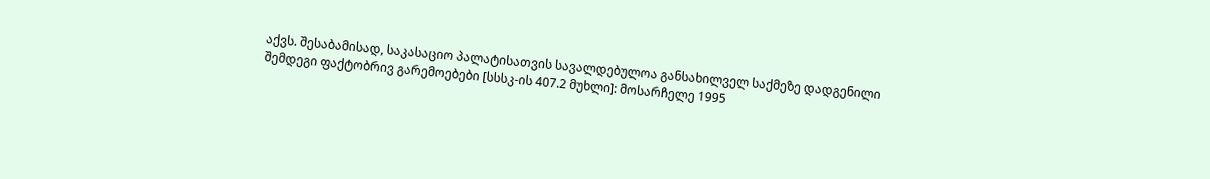აქვს. შესაბამისად, საკასაციო პალატისათვის სავალდებულოა განსახილველ საქმეზე დადგენილი შემდეგი ფაქტობრივ გარემოებები [სსსკ-ის 407.2 მუხლი]: მოსარჩელე 1995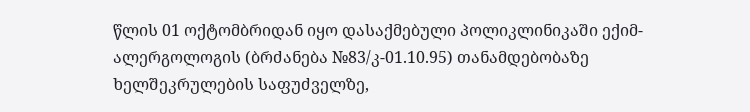წლის 01 ოქტომბრიდან იყო დასაქმებული პოლიკლინიკაში ექიმ-ალერგოლოგის (ბრძანება №83/კ-01.10.95) თანამდებობაზე ხელშეკრულების საფუძველზე,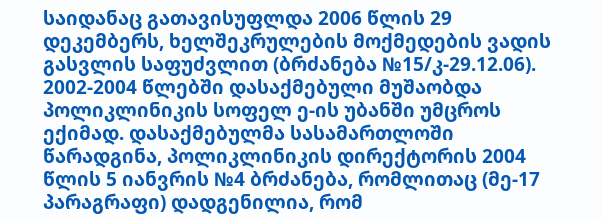საიდანაც გათავისუფლდა 2006 წლის 29 დეკემბერს, ხელშეკრულების მოქმედების ვადის გასვლის საფუძვლით (ბრძანება №15/კ-29.12.06). 2002-2004 წლებში დასაქმებული მუშაობდა პოლიკლინიკის სოფელ ე-ის უბანში უმცროს ექიმად. დასაქმებულმა სასამართლოში წარადგინა, პოლიკლინიკის დირექტორის 2004 წლის 5 იანვრის №4 ბრძანება, რომლითაც (მე-17 პარაგრაფი) დადგენილია, რომ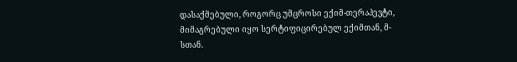დასაქმებული, როგორც უმცროსი ექიმ-თერაპევტი, მიმაგრებული იყო სერტიფიცირებულ ექიმთან, მ-სთან.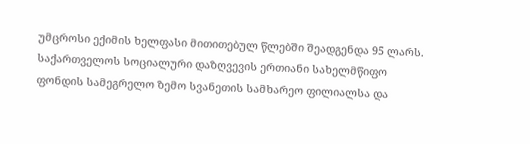უმცროსი ექიმის ხელფასი მითითებულ წლებში შეადგენდა 95 ლარს. საქართველოს სოციალური დაზღვევის ერთიანი სახელმწიფო ფონდის სამეგრელო ზემო სვანეთის სამხარეო ფილიალსა და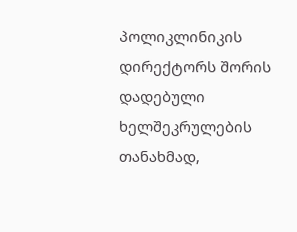პოლიკლინიკის დირექტორს შორის დადებული ხელშეკრულების თანახმად,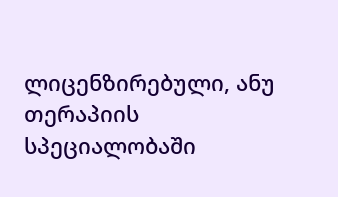ლიცენზირებული, ანუ თერაპიის სპეციალობაში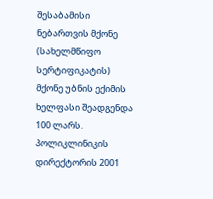შესაბამისი ნებართვის მქონე (სახელმწიფო სერტიფიკატის) მქონე უბნის ექიმის ხელფასი შეადგენდა 100 ლარს. პოლიკლინიკის დირექტორის 2001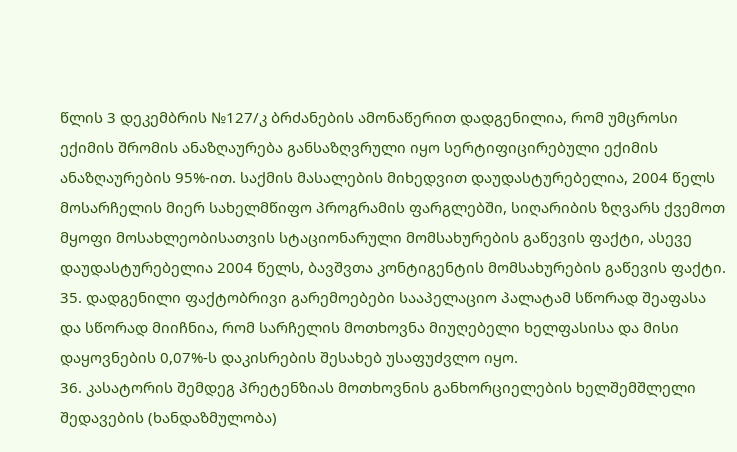წლის 3 დეკემბრის №127/კ ბრძანების ამონაწერით დადგენილია, რომ უმცროსი ექიმის შრომის ანაზღაურება განსაზღვრული იყო სერტიფიცირებული ექიმის ანაზღაურების 95%-ით. საქმის მასალების მიხედვით დაუდასტურებელია, 2004 წელს მოსარჩელის მიერ სახელმწიფო პროგრამის ფარგლებში, სიღარიბის ზღვარს ქვემოთ მყოფი მოსახლეობისათვის სტაციონარული მომსახურების გაწევის ფაქტი, ასევე დაუდასტურებელია 2004 წელს, ბავშვთა კონტიგენტის მომსახურების გაწევის ფაქტი.
35. დადგენილი ფაქტობრივი გარემოებები სააპელაციო პალატამ სწორად შეაფასა და სწორად მიიჩნია, რომ სარჩელის მოთხოვნა მიუღებელი ხელფასისა და მისი დაყოვნების 0,07%-ს დაკისრების შესახებ უსაფუძვლო იყო.
36. კასატორის შემდეგ პრეტენზიას მოთხოვნის განხორციელების ხელშემშლელი შედავების (ხანდაზმულობა)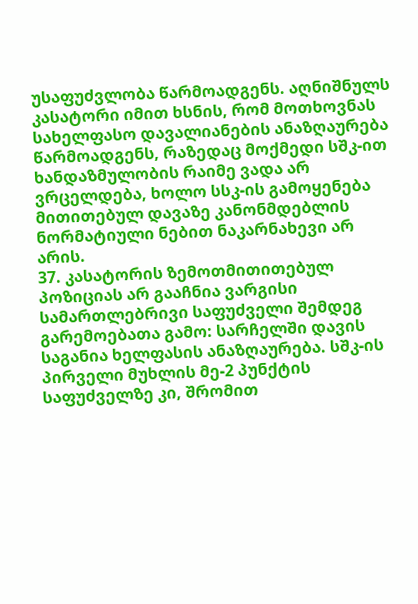უსაფუძვლობა წარმოადგენს. აღნიშნულს კასატორი იმით ხსნის, რომ მოთხოვნას სახელფასო დავალიანების ანაზღაურება წარმოადგენს, რაზედაც მოქმედი სშკ-ით ხანდაზმულობის რაიმე ვადა არ ვრცელდება, ხოლო სსკ-ის გამოყენება მითითებულ დავაზე კანონმდებლის ნორმატიული ნებით ნაკარნახევი არ არის.
37. კასატორის ზემოთმითითებულ პოზიციას არ გააჩნია ვარგისი სამართლებრივი საფუძველი შემდეგ გარემოებათა გამო: სარჩელში დავის საგანია ხელფასის ანაზღაურება. სშკ-ის პირველი მუხლის მე-2 პუნქტის საფუძველზე კი, შრომით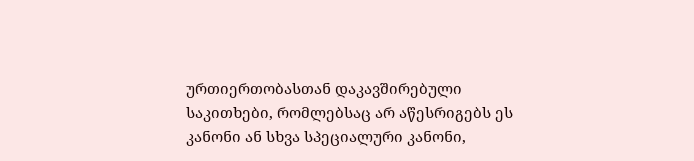ურთიერთობასთან დაკავშირებული საკითხები, რომლებსაც არ აწესრიგებს ეს კანონი ან სხვა სპეციალური კანონი,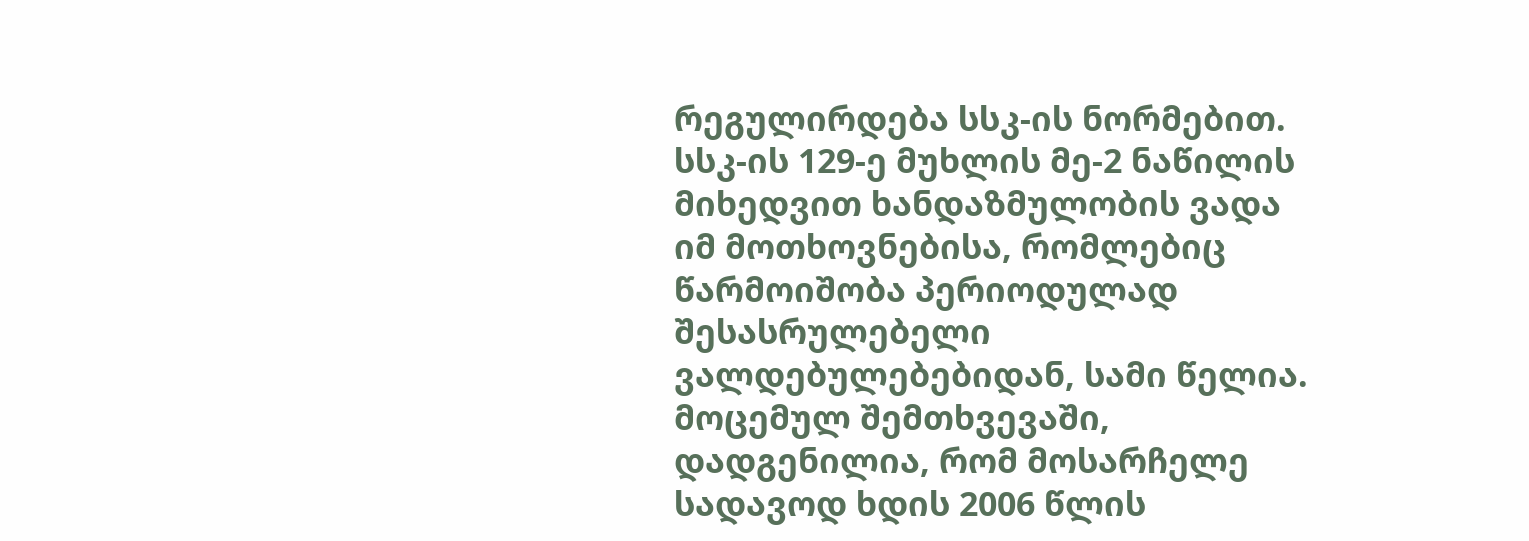რეგულირდება სსკ-ის ნორმებით. სსკ-ის 129-ე მუხლის მე-2 ნაწილის მიხედვით ხანდაზმულობის ვადა იმ მოთხოვნებისა, რომლებიც წარმოიშობა პერიოდულად შესასრულებელი ვალდებულებებიდან, სამი წელია. მოცემულ შემთხვევაში, დადგენილია, რომ მოსარჩელე სადავოდ ხდის 2006 წლის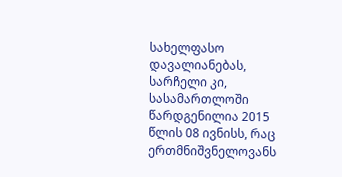სახელფასო დავალიანებას, სარჩელი კი, სასამართლოში წარდგენილია 2015 წლის 08 ივნისს, რაც ერთმნიშვნელოვანს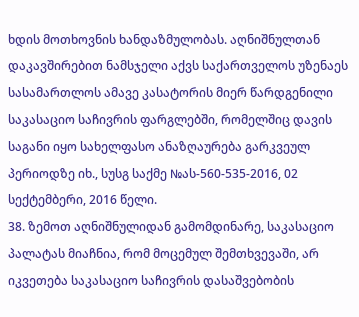ხდის მოთხოვნის ხანდაზმულობას. აღნიშნულთან დაკავშირებით ნამსჯელი აქვს საქართველოს უზენაეს სასამართლოს ამავე კასატორის მიერ წარდგენილი საკასაციო საჩივრის ფარგლებში, რომელშიც დავის საგანი იყო სახელფასო ანაზღაურება გარკვეულ პერიოდზე იხ., სუსგ საქმე №ას-560-535-2016, 02 სექტემბერი, 2016 წელი.
38. ზემოთ აღნიშნულიდან გამომდინარე, საკასაციო პალატას მიაჩნია, რომ მოცემულ შემთხვევაში, არ იკვეთება საკასაციო საჩივრის დასაშვებობის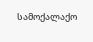სამოქალაქო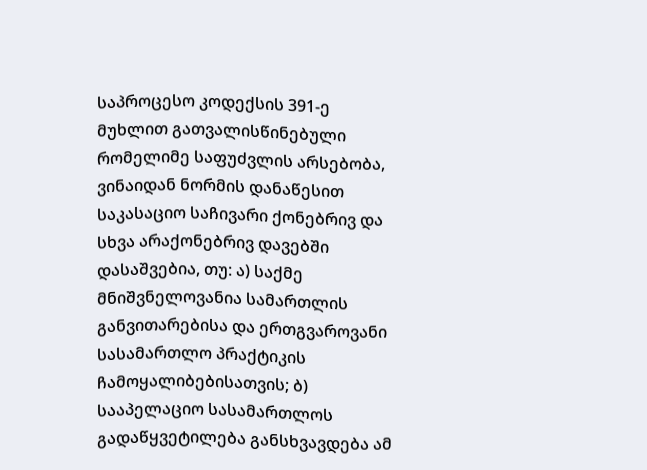საპროცესო კოდექსის 391-ე მუხლით გათვალისწინებული რომელიმე საფუძვლის არსებობა, ვინაიდან ნორმის დანაწესით საკასაციო საჩივარი ქონებრივ და სხვა არაქონებრივ დავებში დასაშვებია, თუ: ა) საქმე მნიშვნელოვანია სამართლის განვითარებისა და ერთგვაროვანი სასამართლო პრაქტიკის ჩამოყალიბებისათვის; ბ) სააპელაციო სასამართლოს გადაწყვეტილება განსხვავდება ამ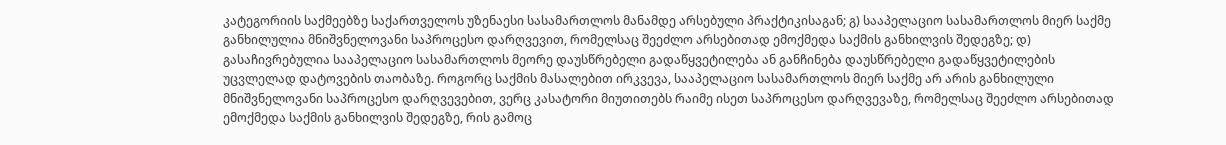კატეგორიის საქმეებზე საქართველოს უზენაესი სასამართლოს მანამდე არსებული პრაქტიკისაგან; გ) სააპელაციო სასამართლოს მიერ საქმე განხილულია მნიშვნელოვანი საპროცესო დარღვევით, რომელსაც შეეძლო არსებითად ემოქმედა საქმის განხილვის შედეგზე; დ) გასაჩივრებულია სააპელაციო სასამართლოს მეორე დაუსწრებელი გადაწყვეტილება ან განჩინება დაუსწრებელი გადაწყვეტილების უცვლელად დატოვების თაობაზე. როგორც საქმის მასალებით ირკვევა, სააპელაციო სასამართლოს მიერ საქმე არ არის განხილული მნიშვნელოვანი საპროცესო დარღვევებით, ვერც კასატორი მიუთითებს რაიმე ისეთ საპროცესო დარღვევაზე, რომელსაც შეეძლო არსებითად ემოქმედა საქმის განხილვის შედეგზე, რის გამოც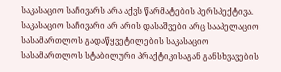საკასაციო საჩივარს არა აქვს წარმატების პერსპექტივა.
საკასაციო საჩივარი არ არის დასაშვები არც სააპელაციო სასამართლოს გადაწყვეტილების საკასაციო სასამართლოს სტაბილური პრაქტიკისაგან განსხვავების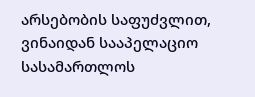არსებობის საფუძვლით, ვინაიდან სააპელაციო სასამართლოს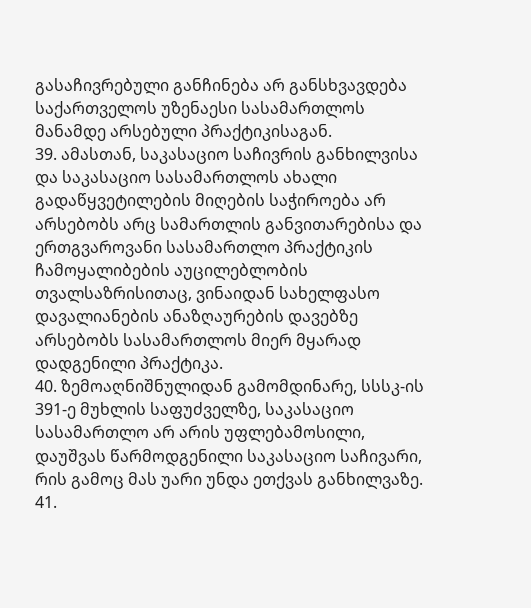გასაჩივრებული განჩინება არ განსხვავდება საქართველოს უზენაესი სასამართლოს მანამდე არსებული პრაქტიკისაგან.
39. ამასთან, საკასაციო საჩივრის განხილვისა და საკასაციო სასამართლოს ახალი გადაწყვეტილების მიღების საჭიროება არ არსებობს არც სამართლის განვითარებისა და ერთგვაროვანი სასამართლო პრაქტიკის ჩამოყალიბების აუცილებლობის თვალსაზრისითაც, ვინაიდან სახელფასო დავალიანების ანაზღაურების დავებზე არსებობს სასამართლოს მიერ მყარად დადგენილი პრაქტიკა.
40. ზემოაღნიშნულიდან გამომდინარე, სსსკ-ის 391-ე მუხლის საფუძველზე, საკასაციო სასამართლო არ არის უფლებამოსილი, დაუშვას წარმოდგენილი საკასაციო საჩივარი, რის გამოც მას უარი უნდა ეთქვას განხილვაზე.
41.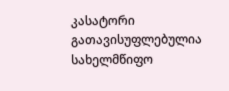კასატორი გათავისუფლებულია სახელმწიფო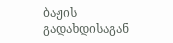ბაჟის გადახდისაგან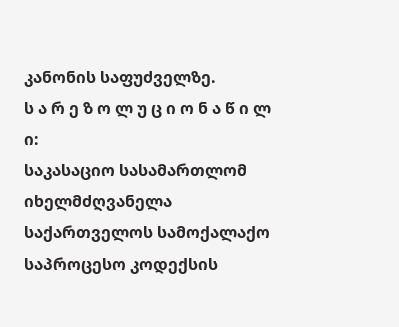კანონის საფუძველზე.
ს ა რ ე ზ ო ლ უ ც ი ო ნ ა წ ი ლ ი:
საკასაციო სასამართლომ იხელმძღვანელა საქართველოს სამოქალაქო საპროცესო კოდექსის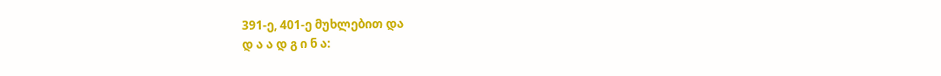391-ე, 401-ე მუხლებით და
დ ა ა დ გ ი ნ ა: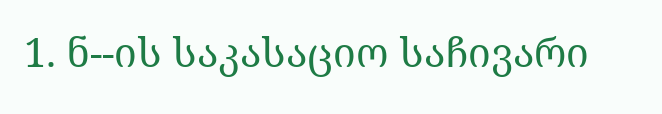1. ნ--ის საკასაციო საჩივარი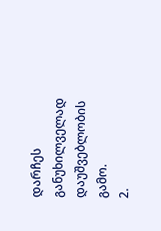დარჩეს განუხილველად დაუშვებლობის გამო.
2.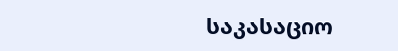საკასაციო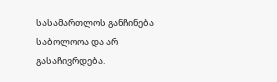სასამართლოს განჩინება საბოლოოა და არ გასაჩივრდება.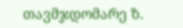თავმჯდომარე ზ.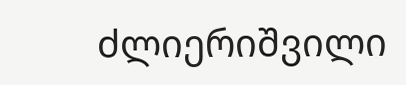ძლიერიშვილი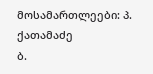მოსამართლეები: პ. ქათამაძე
ბ.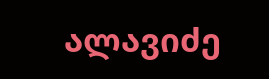ალავიძე